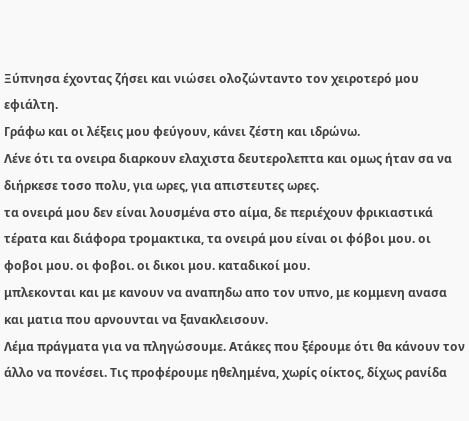Ξύπνησα έχοντας ζήσει και νιώσει ολοζώνταντο τον χειροτερό μου εφιάλτη.
Γράφω και οι λέξεις μου φεύγουν, κάνει ζέστη και ιδρώνω.
Λένε ότι τα ονειρα διαρκουν ελαχιστα δευτερολεπτα και ομως ήταν σα να διήρκεσε τοσο πολυ, για ωρες, για απιστευτες ωρες.
τα ονειρά μου δεν είναι λουσμένα στο αίμα, δε περιέχουν φρικιαστικά τέρατα και διάφορα τρομακτικα, τα ονειρά μου είναι οι φόβοι μου. οι φοβοι μου. οι φοβοι. οι δικοι μου. καταδικοί μου.
μπλεκονται και με κανουν να αναπηδω απο τον υπνο, με κομμενη ανασα και ματια που αρνουνται να ξανακλεισουν.
Λέμα πράγματα για να πληγώσουμε. Ατάκες που ξέρουμε ότι θα κάνουν τον άλλο να πονέσει. Τις προφέρουμε ηθελημένα, χωρίς οίκτος, δίχως ρανίδα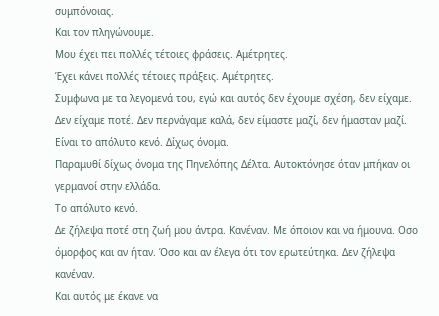συμπόνοιας.
Και τον πληγώνουμε.
Μου έχει πει πολλές τέτοιες φράσεις. Αμέτρητες.
Έχει κάνει πολλές τέτοιες πράξεις. Αμέτρητες.
Συμφωνα με τα λεγομενά του, εγώ και αυτός δεν έχουμε σχέση, δεν είχαμε. Δεν είχαμε ποτέ. Δεν περνάγαμε καλά, δεν είμαστε μαζί, δεν ήμασταν μαζί. Είναι το απόλυτο κενό. Δίχως όνομα.
Παραμυθί δίχως όνομα της Πηνελόπης Δέλτα. Αυτοκτόνησε όταν μπήκαν οι γερμανοί στην ελλάδα.
Το απόλυτο κενό.
Δε ζήλεψα ποτέ στη ζωή μου άντρα. Κανέναν. Με όποιον και να ήμουνα. Οσο όμορφος και αν ήταν. Όσο και αν έλεγα ότι τον ερωτεύτηκα. Δεν ζήλεψα κανέναν.
Και αυτός με έκανε να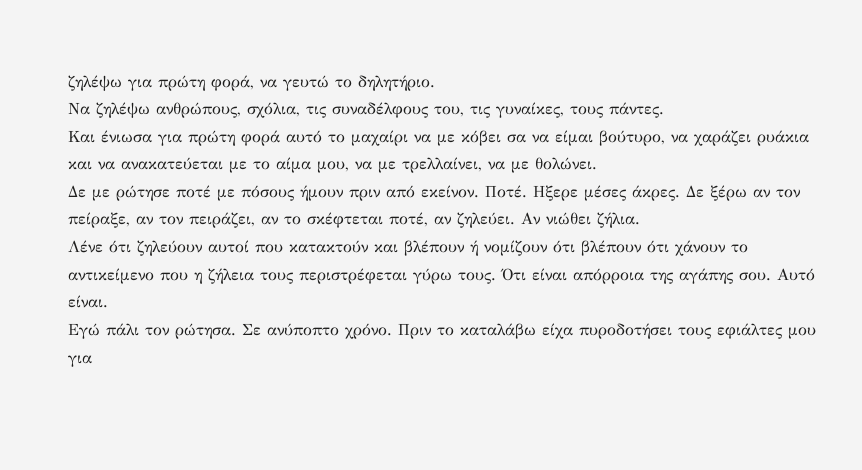ζηλέψω για πρώτη φορά, να γευτώ το δηλητήριο.
Να ζηλέψω ανθρώπους, σχόλια, τις συναδέλφους του, τις γυναίκες, τους πάντες.
Και ένιωσα για πρώτη φορά αυτό το μαχαίρι να με κόβει σα να είμαι βούτυρο, να χαράζει ρυάκια και να ανακατεύεται με το αίμα μου, να με τρελλαίνει, να με θολώνει.
Δε με ρώτησε ποτέ με πόσους ήμουν πριν από εκείνον. Ποτέ. Ηξερε μέσες άκρες. Δε ξέρω αν τον πείραξε, αν τον πειράζει, αν το σκέφτεται ποτέ, αν ζηλεύει. Αν νιώθει ζήλια.
Λένε ότι ζηλεύουν αυτοί που κατακτούν και βλέπουν ή νομίζουν ότι βλέπουν ότι χάνουν το αντικείμενο που η ζήλεια τους περιστρέφεται γύρω τους. Ότι είναι απόρροια της αγάπης σου. Αυτό είναι.
Εγώ πάλι τον ρώτησα. Σε ανύποπτο χρόνο. Πριν το καταλάβω είχα πυροδοτήσει τους εφιάλτες μου για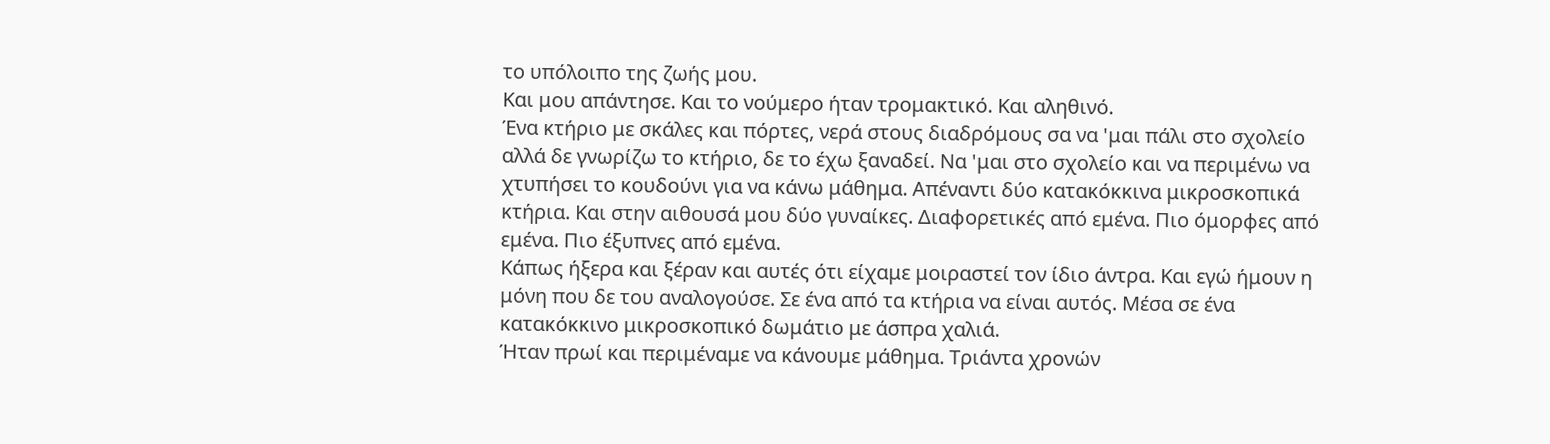το υπόλοιπο της ζωής μου.
Και μου απάντησε. Και το νούμερο ήταν τρομακτικό. Και αληθινό.
Ένα κτήριο με σκάλες και πόρτες, νερά στους διαδρόμους σα να 'μαι πάλι στο σχολείο αλλά δε γνωρίζω το κτήριο, δε το έχω ξαναδεί. Να 'μαι στο σχολείο και να περιμένω να χτυπήσει το κουδούνι για να κάνω μάθημα. Απέναντι δύο κατακόκκινα μικροσκοπικά κτήρια. Και στην αιθουσά μου δύο γυναίκες. Διαφορετικές από εμένα. Πιο όμορφες από εμένα. Πιο έξυπνες από εμένα.
Κάπως ήξερα και ξέραν και αυτές ότι είχαμε μοιραστεί τον ίδιο άντρα. Και εγώ ήμουν η μόνη που δε του αναλογούσε. Σε ένα από τα κτήρια να είναι αυτός. Μέσα σε ένα κατακόκκινο μικροσκοπικό δωμάτιο με άσπρα χαλιά.
Ήταν πρωί και περιμέναμε να κάνουμε μάθημα. Τριάντα χρονών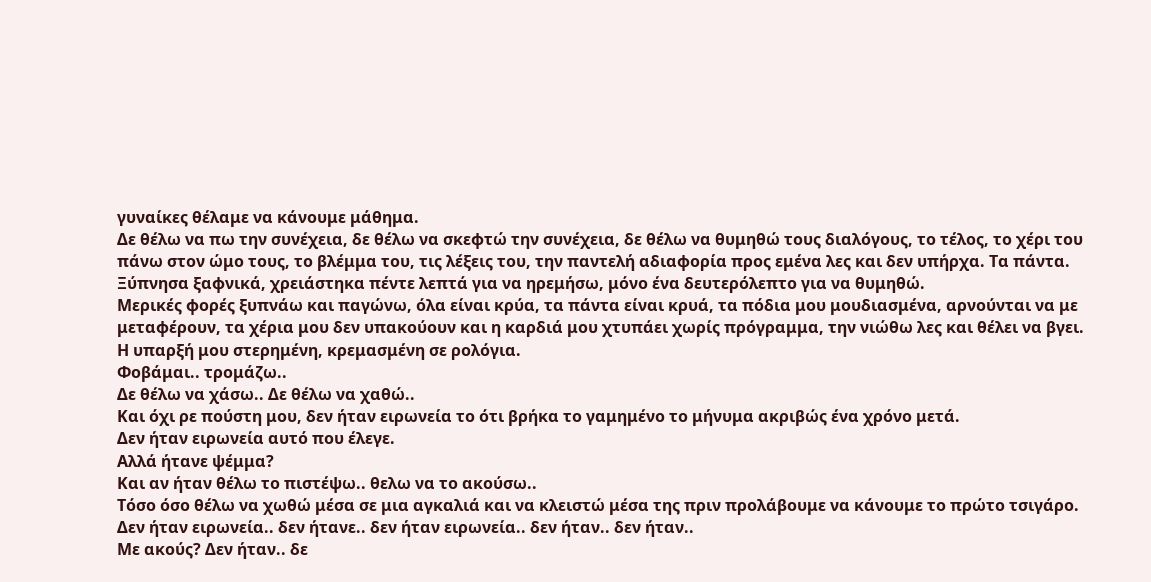γυναίκες θέλαμε να κάνουμε μάθημα.
Δε θέλω να πω την συνέχεια, δε θέλω να σκεφτώ την συνέχεια, δε θέλω να θυμηθώ τους διαλόγους, το τέλος, το χέρι του πάνω στον ώμο τους, το βλέμμα του, τις λέξεις του, την παντελή αδιαφορία προς εμένα λες και δεν υπήρχα. Τα πάντα. Ξύπνησα ξαφνικά, χρειάστηκα πέντε λεπτά για να ηρεμήσω, μόνο ένα δευτερόλεπτο για να θυμηθώ.
Μερικές φορές ξυπνάω και παγώνω, όλα είναι κρύα, τα πάντα είναι κρυά, τα πόδια μου μουδιασμένα, αρνούνται να με μεταφέρουν, τα χέρια μου δεν υπακούουν και η καρδιά μου χτυπάει χωρίς πρόγραμμα, την νιώθω λες και θέλει να βγει.
Η υπαρξή μου στερημένη, κρεμασμένη σε ρολόγια.
Φοβάμαι.. τρομάζω..
Δε θέλω να χάσω.. Δε θέλω να χαθώ..
Και όχι ρε πούστη μου, δεν ήταν ειρωνεία το ότι βρήκα το γαμημένο το μήνυμα ακριβώς ένα χρόνο μετά.
Δεν ήταν ειρωνεία αυτό που έλεγε.
Αλλά ήτανε ψέμμα?
Και αν ήταν θέλω το πιστέψω.. θελω να το ακούσω..
Τόσο όσο θέλω να χωθώ μέσα σε μια αγκαλιά και να κλειστώ μέσα της πριν προλάβουμε να κάνουμε το πρώτο τσιγάρο.
Δεν ήταν ειρωνεία.. δεν ήτανε.. δεν ήταν ειρωνεία.. δεν ήταν.. δεν ήταν..
Με ακούς? Δεν ήταν.. δε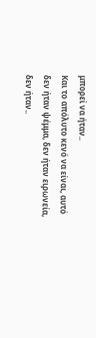μπορεί να ήταν..
Και το απόλυτο κενό να είναι, αυτό δεν ήταν ψέμμα, δεν ήταν ειρωνεία, δεν ήταν..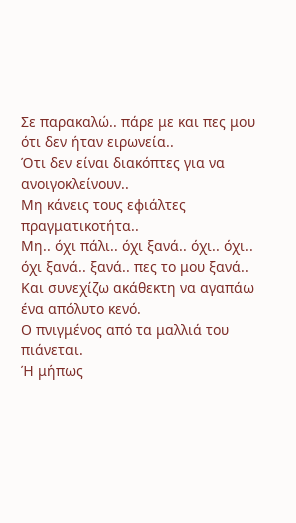Σε παρακαλώ.. πάρε με και πες μου ότι δεν ήταν ειρωνεία..
Ότι δεν είναι διακόπτες για να ανοιγοκλείνουν..
Μη κάνεις τους εφιάλτες πραγματικοτήτα..
Μη.. όχι πάλι.. όχι ξανά.. όχι.. όχι.. όχι ξανά.. ξανά.. πες το μου ξανά..
Και συνεχίζω ακάθεκτη να αγαπάω ένα απόλυτο κενό.
Ο πνιγμένος από τα μαλλιά του πιάνεται.
Ή μήπως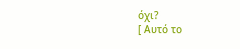όχι?
[ Αυτό το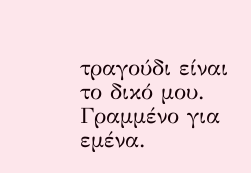τραγούδι είναι το δικό μου.
Γραμμένο για εμένα.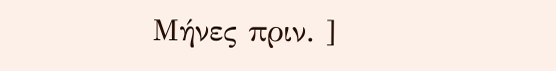Μήνες πριν. ]